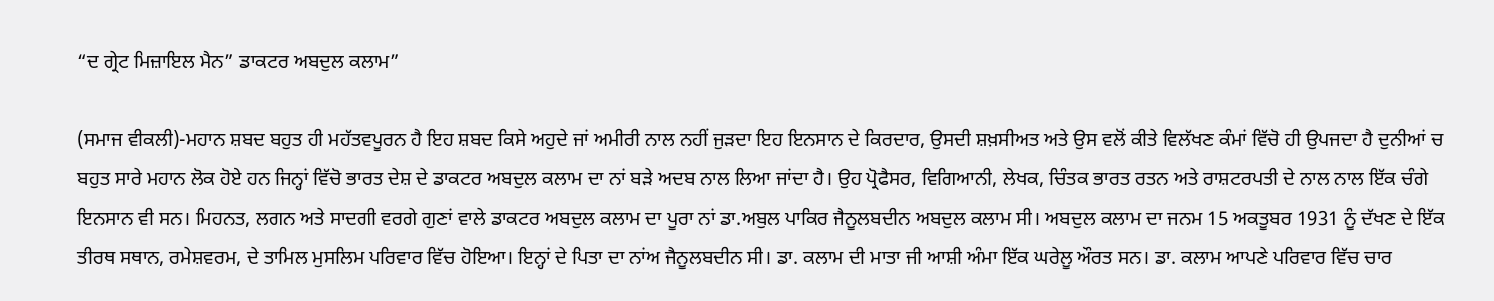“ਦ ਗ੍ਰੇਟ ਮਿਜ਼ਾਇਲ ਮੈਨ” ਡਾਕਟਰ ਅਬਦੁਲ ਕਲਾਮ”

(ਸਮਾਜ ਵੀਕਲੀ)-ਮਹਾਨ ਸ਼ਬਦ ਬਹੁਤ ਹੀ ਮਹੱਤਵਪੂਰਨ ਹੈ ਇਹ ਸ਼ਬਦ ਕਿਸੇ ਅਹੁਦੇ ਜਾਂ ਅਮੀਰੀ ਨਾਲ ਨਹੀਂ ਜੁੜਦਾ ਇਹ ਇਨਸਾਨ ਦੇ ਕਿਰਦਾਰ, ਉਸਦੀ ਸ਼ਖ਼ਸੀਅਤ ਅਤੇ ਉਸ ਵਲੋਂ ਕੀਤੇ ਵਿਲੱਖਣ ਕੰਮਾਂ ਵਿੱਚੋ ਹੀ ਉਪਜਦਾ ਹੈ ਦੁਨੀਆਂ ਚ ਬਹੁਤ ਸਾਰੇ ਮਹਾਨ ਲੋਕ ਹੋਏ ਹਨ ਜਿਨ੍ਹਾਂ ਵਿੱਚੋ ਭਾਰਤ ਦੇਸ਼ ਦੇ ਡਾਕਟਰ ਅਬਦੁਲ ਕਲਾਮ ਦਾ ਨਾਂ ਬੜੇ ਅਦਬ ਨਾਲ ਲਿਆ ਜਾਂਦਾ ਹੈ। ਉਹ ਪ੍ਰੋਫੈਸਰ, ਵਿਗਿਆਨੀ, ਲੇਖਕ, ਚਿੰਤਕ ਭਾਰਤ ਰਤਨ ਅਤੇ ਰਾਸ਼ਟਰਪਤੀ ਦੇ ਨਾਲ ਨਾਲ ਇੱਕ ਚੰਗੇ ਇਨਸਾਨ ਵੀ ਸਨ। ਮਿਹਨਤ, ਲਗਨ ਅਤੇ ਸਾਦਗੀ ਵਰਗੇ ਗੁਣਾਂ ਵਾਲੇ ਡਾਕਟਰ ਅਬਦੁਲ ਕਲਾਮ ਦਾ ਪੂਰਾ ਨਾਂ ਡਾ.ਅਬੁਲ ਪਾਕਿਰ ਜੈਨੂਲਬਦੀਨ ਅਬਦੁਲ ਕਲਾਮ ਸੀ। ਅਬਦੁਲ ਕਲਾਮ ਦਾ ਜਨਮ 15 ਅਕਤੂਬਰ 1931 ਨੂੰ ਦੱਖਣ ਦੇ ਇੱਕ ਤੀਰਥ ਸਥਾਨ, ਰਮੇਸ਼ਵਰਮ, ਦੇ ਤਾਮਿਲ ਮੁਸਲਿਮ ਪਰਿਵਾਰ ਵਿੱਚ ਹੋਇਆ। ਇਨ੍ਹਾਂ ਦੇ ਪਿਤਾ ਦਾ ਨਾਂਅ ਜੈਨੂਲਬਦੀਨ ਸੀ। ਡਾ. ਕਲਾਮ ਦੀ ਮਾਤਾ ਜੀ ਆਸ਼ੀ ਅੰਮਾ ਇੱਕ ਘਰੇਲੂ ਔਰਤ ਸਨ। ਡਾ. ਕਲਾਮ ਆਪਣੇ ਪਰਿਵਾਰ ਵਿੱਚ ਚਾਰ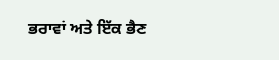ਭਰਾਵਾਂ ਅਤੇ ਇੱਕ ਭੈਣ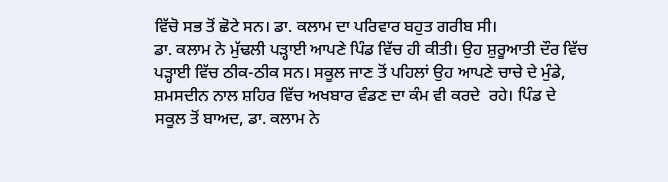ਵਿੱਚੋ ਸਭ ਤੋਂ ਛੋਟੇ ਸਨ। ਡਾ. ਕਲਾਮ ਦਾ ਪਰਿਵਾਰ ਬਹੁਤ ਗਰੀਬ ਸੀ।
ਡਾ. ਕਲਾਮ ਨੇ ਮੁੱਢਲੀ ਪੜ੍ਹਾਈ ਆਪਣੇ ਪਿੰਡ ਵਿੱਚ ਹੀ ਕੀਤੀ। ਉਹ ਸ਼ੁਰੂਆਤੀ ਦੌਰ ਵਿੱਚ ਪੜ੍ਹਾਈ ਵਿੱਚ ਠੀਕ-ਠੀਕ ਸਨ। ਸਕੂਲ ਜਾਣ ਤੋਂ ਪਹਿਲਾਂ ਉਹ ਆਪਣੇ ਚਾਚੇ ਦੇ ਮੁੰਡੇ, ਸ਼ਮਸਦੀਨ ਨਾਲ ਸ਼ਹਿਰ ਵਿੱਚ ਅਖਬਾਰ ਵੰਡਣ ਦਾ ਕੰਮ ਵੀ ਕਰਦੇ  ਰਹੇ। ਪਿੰਡ ਦੇ ਸਕੂਲ ਤੋਂ ਬਾਅਦ, ਡਾ. ਕਲਾਮ ਨੇ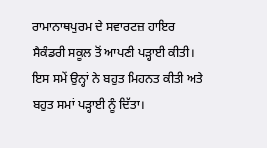ਰਾਮਾਨਾਥਪੁਰਮ ਦੇ ਸਵਾਰਟਜ਼ ਹਾਇਰ ਸੈਕੰਡਰੀ ਸਕੂਲ ਤੋਂ ਆਪਣੀ ਪੜ੍ਹਾਈ ਕੀਤੀ। ਇਸ ਸਮੇਂ ਉਨ੍ਹਾਂ ਨੇ ਬਹੁਤ ਮਿਹਨਤ ਕੀਤੀ ਅਤੇ ਬਹੁਤ ਸਮਾਂ ਪੜ੍ਹਾਈ ਨੂੰ ਦਿੱਤਾ।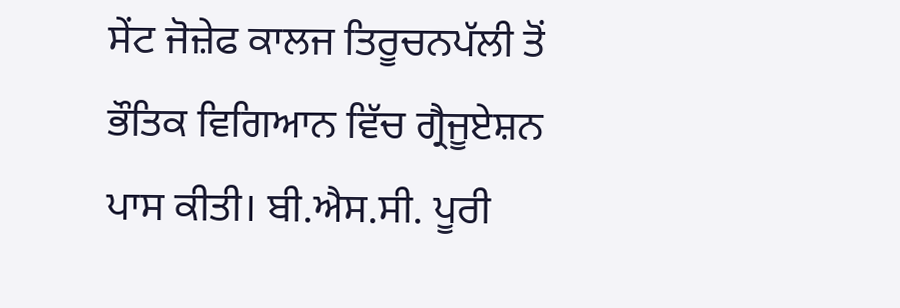ਸੇਂਟ ਜੋਜ਼ੇਫ ਕਾਲਜ ਤਿਰੂਚਨਪੱਲੀ ਤੋਂ ਭੌਤਿਕ ਵਿਗਿਆਨ ਵਿੱਚ ਗ੍ਰੈਜੂਏਸ਼ਨ ਪਾਸ ਕੀਤੀ। ਬੀ.ਐਸ.ਸੀ. ਪੂਰੀ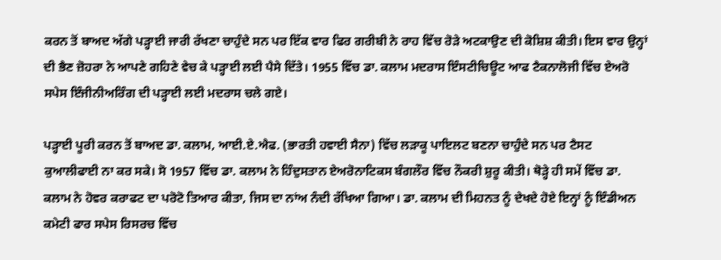ਕਰਨ ਤੋਂ ਬਾਅਦ ਅੱਗੇ ਪੜ੍ਹਾਈ ਜਾਰੀ ਰੱਖਣਾ ਚਾਹੁੰਦੇ ਸਨ ਪਰ ਇੱਕ ਵਾਰ ਫਿਰ ਗਰੀਬੀ ਨੇ ਰਾਹ ਵਿੱਚ ਰੋੜੇ ਅਟਕਾਉਣ ਦੀ ਕੋਸ਼ਿਸ਼ ਕੀਤੀ। ਇਸ ਵਾਰ ਉਨ੍ਹਾਂ ਦੀ ਭੈਣ ਜ਼ੋਹਰਾ ਨੇ ਆਪਣੇ ਗਹਿਣੇ ਵੇਚ ਕੇ ਪੜ੍ਹਾਈ ਲਈ ਪੈਸੇ ਦਿੱਤੇ। 1955 ਵਿੱਚ ਡਾ. ਕਲਾਮ ਮਦਰਾਸ ਇੰਸਟੀਚਿਊਟ ਆਫ ਟੈਕਨਾਲੋਜੀ ਵਿੱਚ ਏਅਰੋ ਸਪੇਸ ਇੰਜੀਨੀਅਰਿੰਗ ਦੀ ਪੜ੍ਹਾਈ ਲਈ ਮਦਰਾਸ ਚਲੇ ਗਏ।

ਪੜ੍ਹਾਈ ਪੂਰੀ ਕਰਨ ਤੋਂ ਬਾਅਦ ਡਾ. ਕਲਾਮ, ਆਈ.ਏ.ਐਫ. (ਭਾਰਤੀ ਹਵਾਈ ਸੈਨਾ) ਵਿੱਚ ਲੜਾਕੂ ਪਾਇਲਟ ਬਣਨਾ ਚਾਹੁੰਦੇ ਸਨ ਪਰ ਟੈਸਟ ਕੁਆਲੀਫਾਈ ਨਾ ਕਰ ਸਕੇ। ਸੋ 1957 ਵਿੱਚ ਡਾ. ਕਲਾਮ ਨੇ ਹਿੰਦੁਸਤਾਨ ਏਅਰੋਨਾਟਿਕਸ ਬੰਗਲੌਰ ਵਿੱਚ ਨੌਕਰੀ ਸ਼ੁਰੂ ਕੀਤੀ। ਥੋੜ੍ਹੇ ਹੀ ਸਮੇਂ ਵਿੱਚ ਡਾ. ਕਲਾਮ ਨੇ ਹੋਵਰ ਕਰਾਫਟ ਦਾ ਪਰੋਟੋ ਤਿਆਰ ਕੀਤਾ, ਜਿਸ ਦਾ ਨਾਂਅ ਨੰਦੀ ਰੱਖਿਆ ਗਿਆ। ਡਾ. ਕਲਾਮ ਦੀ ਮਿਹਨਤ ਨੂੰ ਦੇਖਦੇ ਹੋਏ ਇਨ੍ਹਾਂ ਨੂੰ ਇੰਡੀਅਨ ਕਮੇਟੀ ਫਾਰ ਸਪੇਸ ਰਿਸਰਚ ਵਿੱਚ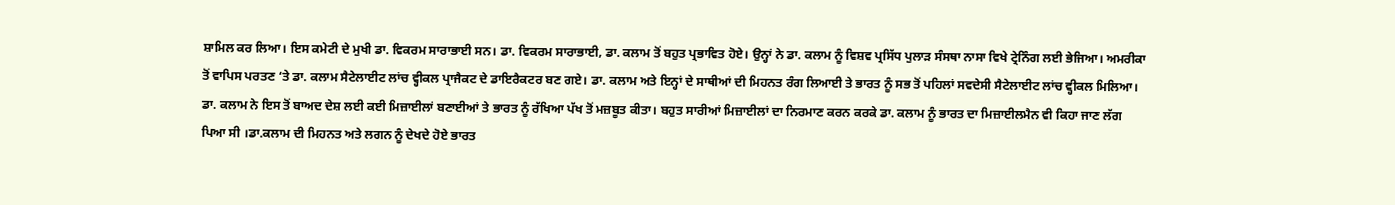ਸ਼ਾਮਿਲ ਕਰ ਲਿਆ। ਇਸ ਕਮੇਟੀ ਦੇ ਮੁਖੀ ਡਾ. ਵਿਕਰਮ ਸਾਰਾਭਾਈ ਸਨ। ਡਾ. ਵਿਕਰਮ ਸਾਰਾਭਾਈ, ਡਾ. ਕਲਾਮ ਤੋਂ ਬਹੁਤ ਪ੍ਰਭਾਵਿਤ ਹੋਏ। ਉਨ੍ਹਾਂ ਨੇ ਡਾ. ਕਲਾਮ ਨੂੰ ਵਿਸ਼ਵ ਪ੍ਰਸਿੱਧ ਪੁਲਾੜ ਸੰਸਥਾ ਨਾਸਾ ਵਿਖੇ ਟ੍ਰੇਨਿੰਗ ਲਈ ਭੇਜਿਆ। ਅਮਰੀਕਾ ਤੋਂ ਵਾਪਿਸ ਪਰਤਣ ‘ਤੇ ਡਾ. ਕਲਾਮ ਸੈਟੇਲਾਈਟ ਲਾਂਚ ਵ੍ਹੀਕਲ ਪ੍ਰਾਜੈਕਟ ਦੇ ਡਾਇਰੈਕਟਰ ਬਣ ਗਏ। ਡਾ. ਕਲਾਮ ਅਤੇ ਇਨ੍ਹਾਂ ਦੇ ਸਾਥੀਆਂ ਦੀ ਮਿਹਨਤ ਰੰਗ ਲਿਆਈ ਤੇ ਭਾਰਤ ਨੂੰ ਸਭ ਤੋਂ ਪਹਿਲਾਂ ਸਵਦੇਸੀ ਸੈਟੇਲਾਈਟ ਲਾਂਚ ਵ੍ਹੀਕਲ ਮਿਲਿਆ। ਡਾ. ਕਲਾਮ ਨੇ ਇਸ ਤੋਂ ਬਾਅਦ ਦੇਸ਼ ਲਈ ਕਈ ਮਿਜ਼ਾਈਲਾਂ ਬਣਾਈਆਂ ਤੇ ਭਾਰਤ ਨੂੰ ਰੱਖਿਆ ਪੱਖ ਤੋਂ ਮਜ਼ਬੂਤ ਕੀਤਾ। ਬਹੁਤ ਸਾਰੀਆਂ ਮਿਜ਼ਾਈਲਾਂ ਦਾ ਨਿਰਮਾਣ ਕਰਨ ਕਰਕੇ ਡਾ. ਕਲਾਮ ਨੂੰ ਭਾਰਤ ਦਾ ਮਿਜ਼ਾਈਲਮੈਨ ਵੀ ਕਿਹਾ ਜਾਣ ਲੱਗ ਪਿਆ ਸੀ ।ਡਾ.ਕਲਾਮ ਦੀ ਮਿਹਨਤ ਅਤੇ ਲਗਨ ਨੂੰ ਦੇਖਦੇ ਹੋਏ ਭਾਰਤ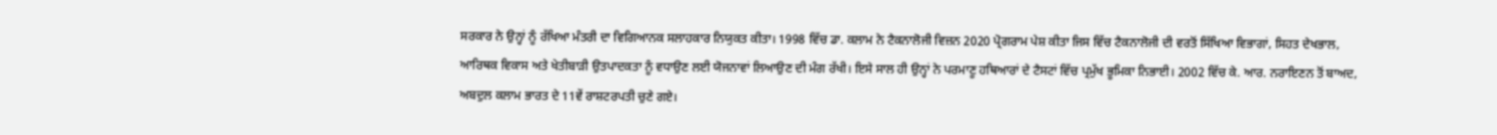ਸਰਕਾਰ ਨੇ ਉਨ੍ਹਾਂ ਨੂੰ ਰੱਖਿਆ ਮੰਤਰੀ ਦਾ ਵਿਗਿਆਨਕ ਸਲਾਹਕਾਰ ਨਿਯੁਕਤ ਕੀਤਾ। 1998 ਵਿੱਚ ਡਾ. ਕਲਾਮ ਨੇ ਟੈਕਨਾਲੋਜੀ ਵਿਜ਼ਨ 2020 ਪ੍ਰੋਗਰਾਮ ਪੇਸ਼ ਕੀਤਾ ਜਿਸ ਵਿੱਚ ਟੈਕਨਾਲੋਜੀ ਦੀ ਵਰਤੋਂ ਸਿੱਖਿਆ ਵਿਭਾਗਾਂ, ਸਿਹਤ ਦੇਖਭਾਲ, ਆਰਿਥਕ ਵਿਕਾਸ ਅਤੇ ਖੇਤੀਬਾੜੀ ਉਤਪਾਦਕਤਾ ਨੂੰ ਵਧਾਉਣ ਲਈ ਯੋਜਨਾਵਾਂ ਲਿਆਉਣ ਦੀ ਮੰਗ ਰੱਖੀ। ਇਸੇ ਸਾਲ ਹੀ ਉਨ੍ਹਾਂ ਨੇ ਪਰਮਾਣੂ ਹਥਿਆਰਾਂ ਦੇ ਟੈਸਟਾਂ ਵਿੱਚ ਪ੍ਰਮੁੱਖ ਭੂਮਿਕਾ ਨਿਭਾਈ। 2002 ਵਿੱਚ ਕੇ. ਆਰ. ਨਰਾਇਣਨ ਤੋਂ ਬਾਅਦ,  ਅਬਦੁਲ ਕਲਾਮ ਭਾਰਤ ਦੇ 11ਵੇਂ ਰਾਸ਼ਟਰਪਤੀ ਚੁਣੇ ਗਏ।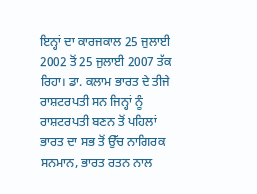ਇਨ੍ਹਾਂ ਦਾ ਕਾਰਜਕਾਲ 25 ਜੁਲਾਈ 2002 ਤੋਂ 25 ਜੁਲਾਈ 2007 ਤੱਕ ਰਿਹਾ। ਡਾ. ਕਲਾਮ ਭਾਰਤ ਦੇ ਤੀਜੇ ਰਾਸ਼ਟਰਪਤੀ ਸਨ ਜਿਨ੍ਹਾਂ ਨੂੰ ਰਾਸ਼ਟਰਪਤੀ ਬਣਨ ਤੋਂ ਪਹਿਲਾਂ ਭਾਰਤ ਦਾ ਸਭ ਤੋਂ ਉੱਚ ਨਾਗਿਰਕ ਸਨਮਾਨ, ਭਾਰਤ ਰਤਨ ਨਾਲ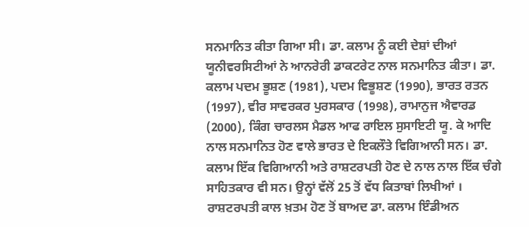ਸਨਮਾਨਿਤ ਕੀਤਾ ਗਿਆ ਸੀ। ਡਾ. ਕਲਾਮ ਨੂੰ ਕਈ ਦੇਸ਼ਾਂ ਦੀਆਂ ਯੂਨੀਵਰਸਿਟੀਆਂ ਨੇ ਆਨਰੇਰੀ ਡਾਕਟਰੇਟ ਨਾਲ ਸਨਮਾਨਿਤ ਕੀਤਾ। ਡਾ. ਕਲਾਮ ਪਦਮ ਭੂਸ਼ਣ (1981), ਪਦਮ ਵਿਭੂਸ਼ਣ (1990), ਭਾਰਤ ਰਤਨ (1997), ਵੀਰ ਸਾਵਰਕਰ ਪੁਰਸਕਾਰ (1998), ਰਾਮਾਨੁਜ ਐਵਾਰਡ (2000), ਕਿੰਗ ਚਾਰਲਸ ਮੈਡਲ ਆਫ ਰਾਇਲ ਸੁਸਾਇਟੀ ਯੂ. ਕੇ ਆਦਿ ਨਾਲ ਸਨਮਾਨਿਤ ਹੋਣ ਵਾਲੇ ਭਾਰਤ ਦੇ ਇਕਲੌਤੇ ਵਿਗਿਆਨੀ ਸਨ। ਡਾ. ਕਲਾਮ ਇੱਕ ਵਿਗਿਆਨੀ ਅਤੇ ਰਾਸ਼ਟਰਪਤੀ ਹੋਣ ਦੇ ਨਾਲ ਨਾਲ ਇੱਕ ਚੰਗੇ ਸਾਹਿਤਕਾਰ ਵੀ ਸਨ। ਉਨ੍ਹਾਂ ਵੱਲੋਂ 25 ਤੋਂ ਵੱਧ ਕਿਤਾਬਾਂ ਲਿਖੀਆਂ । ਰਾਸ਼ਟਰਪਤੀ ਕਾਲ ਖ਼ਤਮ ਹੋਣ ਤੋਂ ਬਾਅਦ ਡਾ. ਕਲਾਮ ਇੰਡੀਅਨ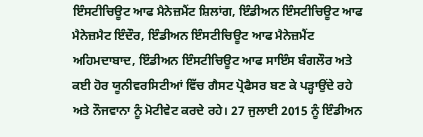ਇੰਸਟੀਚਿਊਟ ਆਫ ਮੈਨੇਜ਼ਮੈਂਟ ਸ਼ਿਲਾਂਗ, ਇੰਡੀਅਨ ਇੰਸਟੀਚਿਊਟ ਆਫ ਮੈਨੇਜ਼ਮੈਟ ਇੰਦੌਰ, ਇੰਡੀਅਨ ਇੰਸਟੀਚਿਊਟ ਆਫ ਮੈਨੇਜ਼ਮੈਂਟ ਅਹਿਮਦਾਬਾਦ, ਇੰਡੀਅਨ ਇੰਸਟੀਚਿਊਟ ਆਫ ਸਾਇੰਸ ਬੰਗਲੌਰ ਅਤੇ ਕਈ ਹੋਰ ਯੂਨੀਵਰਸਿਟੀਆਂ ਵਿੱਚ ਗੈਸਟ ਪ੍ਰੋਫੈਸਰ ਬਣ ਕੇ ਪੜ੍ਹਾਉਂਦੇ ਰਹੇ ਅਤੇ ਨੌਜਵਾਨਾ ਨੂੰ ਮੋਟੀਵੇਟ ਕਰਦੇ ਰਹੇ। 27 ਜੁਲਾਈ 2015 ਨੂੰ ਇੰਡੀਅਨ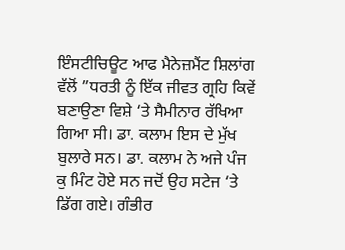ਇੰਸਟੀਚਿਊਟ ਆਫ ਮੈਨੇਜ਼ਮੈਂਟ ਸ਼ਿਲਾਂਗ ਵੱਲੋਂ ”ਧਰਤੀ ਨੂੰ ਇੱਕ ਜੀਵਤ ਗ੍ਰਹਿ ਕਿਵੇਂ ਬਣਾਉਣਾ ਵਿਸ਼ੇ ‘ਤੇ ਸੈਮੀਨਾਰ ਰੱਖਿਆ ਗਿਆ ਸੀ। ਡਾ. ਕਲਾਮ ਇਸ ਦੇ ਮੁੱਖ ਬੁਲਾਰੇ ਸਨ। ਡਾ. ਕਲਾਮ ਨੇ ਅਜੇ ਪੰਜ ਕੁ ਮਿੰਟ ਹੋਏ ਸਨ ਜਦੋਂ ਉਹ ਸਟੇਜ ‘ਤੇ ਡਿੱਗ ਗਏ। ਗੰਭੀਰ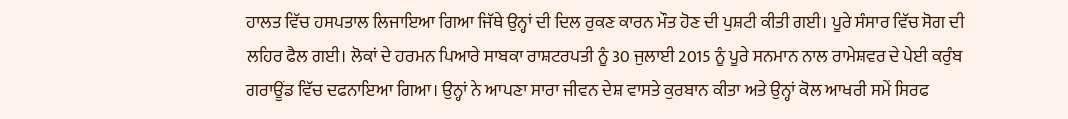ਹਾਲਤ ਵਿੱਚ ਹਸਪਤਾਲ ਲਿਜਾਇਆ ਗਿਆ ਜਿੱਥੇ ਉਨ੍ਹਾਂ ਦੀ ਦਿਲ ਰੁਕਣ ਕਾਰਨ ਮੌਤ ਹੋਣ ਦੀ ਪੁਸ਼ਟੀ ਕੀਤੀ ਗਈ। ਪੂਰੇ ਸੰਸਾਰ ਵਿੱਚ ਸੋਗ ਦੀ ਲਹਿਰ ਫੈਲ ਗਈ। ਲੋਕਾਂ ਦੇ ਹਰਮਨ ਪਿਆਰੇ ਸਾਬਕਾ ਰਾਸ਼ਟਰਪਤੀ ਨੂੰ 30 ਜੁਲਾਈ 2015 ਨੂੰ ਪੂਰੇ ਸਨਮਾਨ ਨਾਲ ਰਾਮੇਸ਼ਵਰ ਦੇ ਪੇਈ ਕਰੁੰਬ ਗਰਾਊਂਡ ਵਿੱਚ ਦਫਨਾਇਆ ਗਿਆ। ਉਨ੍ਹਾਂ ਨੇ ਆਪਣਾ ਸਾਰਾ ਜੀਵਨ ਦੇਸ਼ ਵਾਸਤੇ ਕੁਰਬਾਨ ਕੀਤਾ ਅਤੇ ਉਨ੍ਹਾਂ ਕੋਲ ਆਖਰੀ ਸਮੇਂ ਸਿਰਫ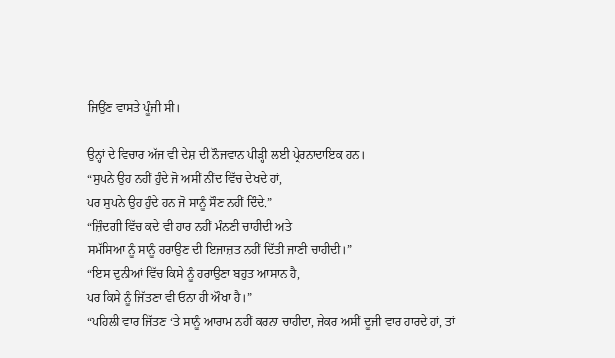ਜਿਉਂਣ ਵਾਸਤੇ ਪੂੰਜੀ ਸੀ।

ਉਨ੍ਹਾਂ ਦੇ ਵਿਚਾਰ ਅੱਜ ਵੀ ਦੇਸ਼ ਦੀ ਨੌਜਵਾਨ ਪੀੜ੍ਹੀ ਲਈ ਪ੍ਰੇਰਨਾਦਾਇਕ ਹਨ।
“ਸੁਪਨੇ ਉਹ ਨਹੀਂ ਹੁੰਦੇ ਜੋ ਅਸੀਂ ਨੀਂਦ ਵਿੱਚ ਦੇਖਦੇ ਹਾਂ,
ਪਰ ਸੁਪਨੇ ਉਹ ਹੁੰਦੇ ਹਨ ਜੋ ਸਾਨੂੰ ਸੌਣ ਨਹੀਂ ਦਿੰਦੇ.”
“ਜ਼ਿੰਦਗੀ ਵਿੱਚ ਕਦੇ ਵੀ ਹਾਰ ਨਹੀਂ ਮੰਨਣੀ ਚਾਹੀਦੀ ਅਤੇ
ਸਮੱਸਿਆ ਨੂੰ ਸਾਨੂੰ ਹਰਾਉਣ ਦੀ ਇਜਾਜ਼ਤ ਨਹੀਂ ਦਿੱਤੀ ਜਾਣੀ ਚਾਹੀਦੀ।”
“ਇਸ ਦੁਨੀਆਂ ਵਿੱਚ ਕਿਸੇ ਨੂੰ ਹਰਾਉਣਾ ਬਹੁਤ ਆਸਾਨ ਹੈ,
ਪਰ ਕਿਸੇ ਨੂੰ ਜਿੱਤਣਾ ਵੀ ਓਨਾ ਹੀ ਔਖਾ ਹੈ।”
“ਪਹਿਲੀ ਵਾਰ ਜਿੱਤਣ ‘ਤੇ ਸਾਨੂੰ ਆਰਾਮ ਨਹੀਂ ਕਰਨਾ ਚਾਹੀਦਾ, ਜੇਕਰ ਅਸੀਂ ਦੂਜੀ ਵਾਰ ਹਾਰਦੇ ਹਾਂ, ਤਾਂ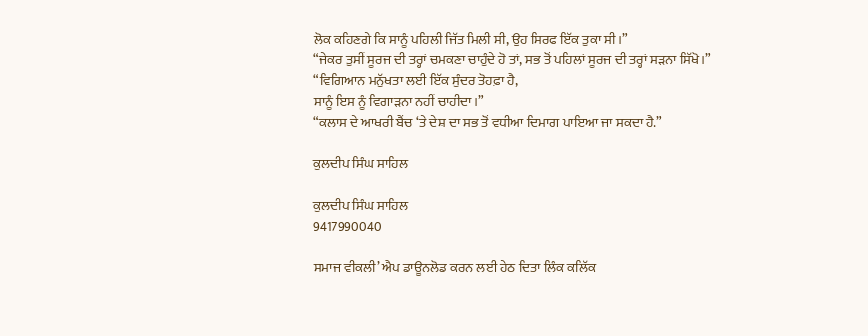ਲੋਕ ਕਹਿਣਗੇ ਕਿ ਸਾਨੂੰ ਪਹਿਲੀ ਜਿੱਤ ਮਿਲੀ ਸੀ, ਉਹ ਸਿਰਫ ਇੱਕ ਤੁਕਾ ਸੀ।”
“ਜੇਕਰ ਤੁਸੀਂ ਸੂਰਜ ਦੀ ਤਰ੍ਹਾਂ ਚਮਕਣਾ ਚਾਹੁੰਦੇ ਹੋ ਤਾਂ, ਸਭ ਤੋਂ ਪਹਿਲਾਂ ਸੂਰਜ ਦੀ ਤਰ੍ਹਾਂ ਸੜਨਾ ਸਿੱਖੋ।”
“ਵਿਗਿਆਨ ਮਨੁੱਖਤਾ ਲਈ ਇੱਕ ਸੁੰਦਰ ਤੋਹਫ਼ਾ ਹੈ,
ਸਾਨੂੰ ਇਸ ਨੂੰ ਵਿਗਾੜਨਾ ਨਹੀਂ ਚਾਹੀਦਾ।”
“ਕਲਾਸ ਦੇ ਆਖਰੀ ਬੈਂਚ ‘ਤੇ ਦੇਸ਼ ਦਾ ਸਭ ਤੋਂ ਵਧੀਆ ਦਿਮਾਗ ਪਾਇਆ ਜਾ ਸਕਦਾ ਹੈ.”

ਕੁਲਦੀਪ ਸਿੰਘ ਸਾਹਿਲ

ਕੁਲਦੀਪ ਸਿੰਘ ਸਾਹਿਲ
9417990040

ਸਮਾਜ ਵੀਕਲੀ’ ਐਪ ਡਾਊਨਲੋਡ ਕਰਨ ਲਈ ਹੇਠ ਦਿਤਾ ਲਿੰਕ ਕਲਿੱਕ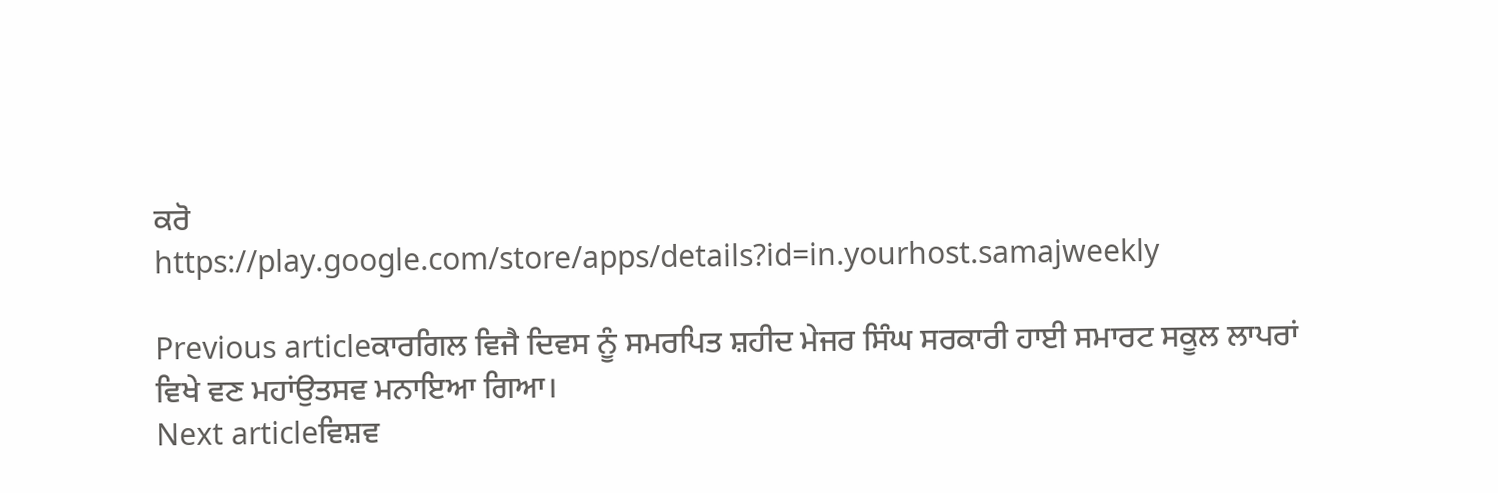ਕਰੋ
https://play.google.com/store/apps/details?id=in.yourhost.samajweekly

Previous articleਕਾਰਗਿਲ ਵਿਜੈ ਦਿਵਸ ਨੂੰ ਸਮਰਪਿਤ ਸ਼ਹੀਦ ਮੇਜਰ ਸਿੰਘ ਸਰਕਾਰੀ ਹਾਈ ਸਮਾਰਟ ਸਕੂਲ ਲਾਪਰਾਂ ਵਿਖੇ ਵਣ ਮਹਾਂਉਤਸਵ ਮਨਾਇਆ ਗਿਆ।
Next articleਵਿਸ਼ਵ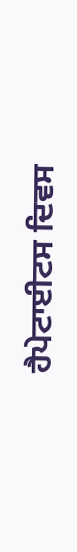ਹੈਪੇਟਾਈਟਸ ਦਿਵਸ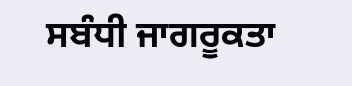ਸਬੰਧੀ ਜਾਗਰੂਕਤਾ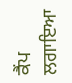ਕੈਂਪ ਲਗਾਇਆ